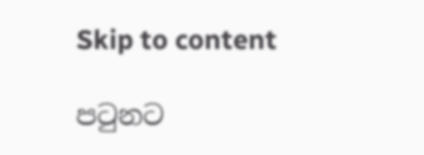Skip to content

පටුනට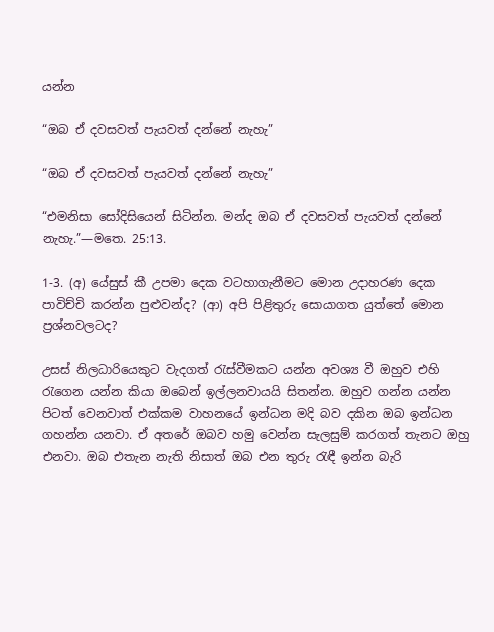යන්න

“ඔබ ඒ දවසවත් පැයවත් දන්නේ නැහැ”

“ඔබ ඒ දවසවත් පැයවත් දන්නේ නැහැ”

“එමනිසා සෝදිසියෙන් සිටින්න. මන්ද ඔබ ඒ දවසවත් පැයවත් දන්නේ නැහැ.”—මතෙ. 25:13.

1-3. (අ) යේසුස් කී උපමා දෙක වටහාගැනීමට මොන උදාහරණ දෙක පාවිච්චි කරන්න පුළුවන්ද? (ආ) අපි පිළිතුරු සොයාගත යුත්තේ මොන ප්‍රශ්නවලටද?

උසස් නිලධාරියෙකුට වැදගත් රැස්වීමකට යන්න අවශ්‍ය වී ඔහුව එහි රැගෙන යන්න කියා ඔබෙන් ඉල්ලනවායයි සිතන්න. ඔහුව ගන්න යන්න පිටත් වෙනවාත් එක්කම වාහනයේ ඉන්ධන මදි බව දකින ඔබ ඉන්ධන ගහන්න යනවා. ඒ අතරේ ඔබව හමු වෙන්න සැලසුම් කරගත් තැනට ඔහු එනවා. ඔබ එතැන නැති නිසාත් ඔබ එන තුරු රැඳී ඉන්න බැරි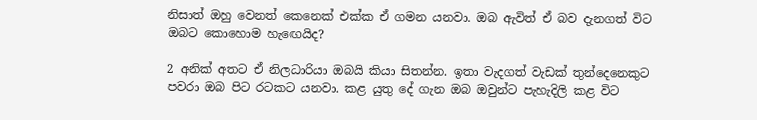නිසාත් ඔහු වෙනත් කෙනෙක් එක්ක ඒ ගමන යනවා. ඔබ ඇවිත් ඒ බව දැනගත් විට ඔබට කොහොම හැඟෙයිද?

2 අනික් අතට ඒ නිලධාරියා ඔබයි කියා සිතන්න. ඉතා වැදගත් වැඩක් තුන්දෙනෙකුට පවරා ඔබ පිට රටකට යනවා. කළ යුතු දේ ගැන ඔබ ඔවුන්ට පැහැදිලි කළ විට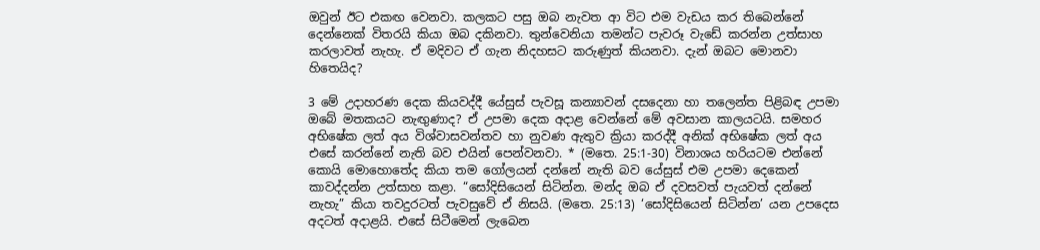ඔවුන් ඊට එකඟ වෙනවා. කලකට පසු ඔබ නැවත ආ විට එම වැඩය කර තිබෙන්නේ දෙන්නෙක් විතරයි කියා ඔබ දකිනවා. තුන්වෙනියා තමන්ට පැවරූ වැඩේ කරන්න උත්සාහ කරලාවත් නැහැ. ඒ මදිවට ඒ ගැන නිදහසට කරුණුත් කියනවා. දැන් ඔබට මොනවා හිතෙයිද?

3 මේ උදාහරණ දෙක කියවද්දී යේසුස් පැවසූ කන්‍යාවන් දසදෙනා හා තලෙන්ත පිළිබඳ උපමා ඔබේ මතකයට නැඟුණාද? ඒ උපමා දෙක අදාළ වෙන්නේ මේ අවසාන කාලයටයි. සමහර අභිෂේක ලත් අය විශ්වාසවන්තව හා නුවණ ඇතුව ක්‍රියා කරද්දී අනික් අභිෂේක ලත් අය එසේ කරන්නේ නැති බව එයින් පෙන්වනවා. * (මතෙ. 25:1-30) විනාශය හරියටම එන්නේ කොයි මොහොතේද කියා තම ගෝලයන් දන්නේ නැති බව යේසුස් එම උපමා දෙකෙන් කාවද්දන්න උත්සාහ කළා. “සෝදිසියෙන් සිටින්න. මන්ද ඔබ ඒ දවසවත් පැයවත් දන්නේ නැහැ” කියා තවදුරටත් පැවසුවේ ඒ නිසයි. (මතෙ. 25:13) ‘සෝදිසියෙන් සිටින්න’ යන උපදෙස අදටත් අදාළයි. එසේ සිටීමෙන් ලැබෙන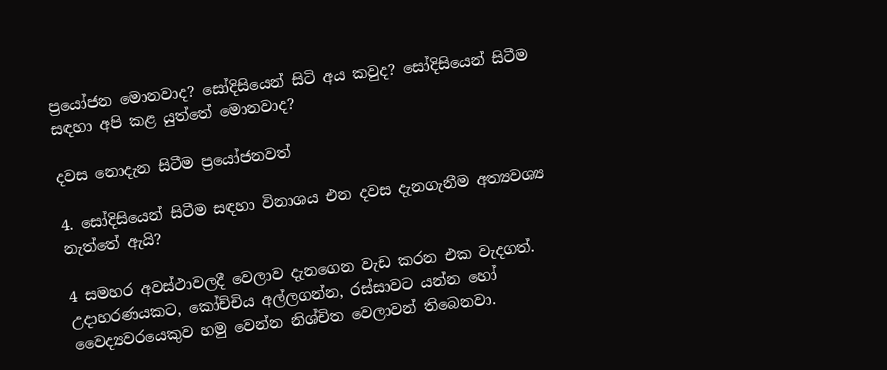ප්‍රයෝජන මොනවාද? සෝදිසියෙන් සිටි අය කවුද? සෝදිසියෙන් සිටීම සඳහා අපි කළ යුත්තේ මොනවාද?

දවස නොදැන සිටීම ප්‍රයෝජනවත්

4. සෝදිසියෙන් සිටීම සඳහා විනාශය එන දවස දැනගැනීම අත්‍යවශ්‍ය නැත්තේ ඇයි?

4 සමහර අවස්ථාවලදී වෙලාව දැනගෙන වැඩ කරන එක වැදගත්. උදාහරණයකට, කෝච්චිය අල්ලගන්න, රස්සාවට යන්න හෝ වෛද්‍යවරයෙකුව හමු වෙන්න නිශ්චිත වෙලාවන් තිබෙනවා.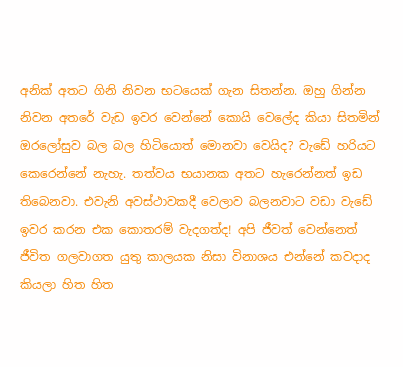අනික් අතට ගිනි නිවන භටයෙක් ගැන සිතන්න. ඔහු ගින්න නිවන අතරේ වැඩ ඉවර වෙන්නේ කොයි වෙලේද කියා සිතමින් ඔරලෝසුව බල බල හිටියොත් මොනවා වෙයිද? වැඩේ හරියට කෙරෙන්නේ නැහැ. තත්වය භයානක අතට හැරෙන්නත් ඉඩ තිබෙනවා. එවැනි අවස්ථාවකදී වෙලාව බලනවාට වඩා වැඩේ ඉවර කරන එක කොතරම් වැදගත්ද! අපි ජීවත් වෙන්නෙත් ජීවිත ගලවාගත යුතු කාලයක නිසා විනාශය එන්නේ කවදාද කියලා හිත හිත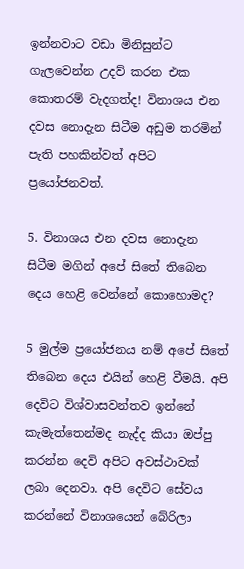ඉන්නවාට වඩා මිනිසුන්ට ගැලවෙන්න උදව් කරන එක කොතරම් වැදගත්ද! විනාශය එන දවස නොදැන සිටීම අඩුම තරමින් පැති පහකින්වත් අපිට ප්‍රයෝජනවත්.

5. විනාශය එන දවස නොදැන සිටීම මගින් අපේ සිතේ තිබෙන දෙය හෙළි වෙන්නේ කොහොමද?

5 මුල්ම ප්‍රයෝජනය නම් අපේ සිතේ තිබෙන දෙය එයින් හෙළි වීමයි. අපි දෙවිට විශ්වාසවන්තව ඉන්නේ කැමැත්තෙන්මද නැද්ද කියා ඔප්පු කරන්න දෙවි අපිට අවස්ථාවක් ලබා දෙනවා. අපි දෙවිට සේවය කරන්නේ විනාශයෙන් බේරිලා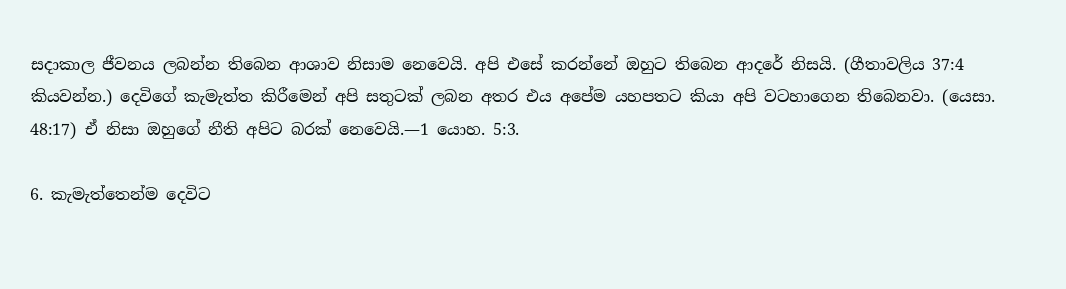සදාකාල ජීවනය ලබන්න තිබෙන ආශාව නිසාම නෙවෙයි. අපි එසේ කරන්නේ ඔහුට තිබෙන ආදරේ නිසයි. (ගීතාවලිය 37:4 කියවන්න.) දෙවිගේ කැමැත්ත කිරීමෙන් අපි සතුටක් ලබන අතර එය අපේම යහපතට කියා අපි වටහාගෙන තිබෙනවා. (යෙසා. 48:17) ඒ නිසා ඔහුගේ නීති අපිට බරක් නෙවෙයි.—1 යොහ. 5:3.

6. කැමැත්තෙන්ම දෙවිට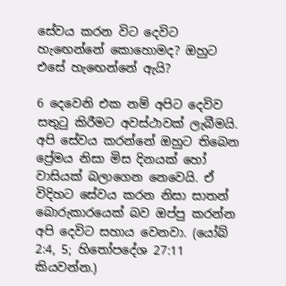සේවය කරන විට දෙවිට හැඟෙන්නේ කොහොමද? ඔහුට එසේ හැඟෙන්නේ ඇයි?

6 දෙවෙනි එක නම් අපිට දෙවිව සතුටු කිරීමට අවස්ථාවක් ලැබීමයි. අපි සේවය කරන්නේ ඔහුට තිබෙන ප්‍රේමය නිසා මිස දිනයක් හෝ වාසියක් බලාගෙන නෙවෙයි. ඒ විදිහට සේවය කරන නිසා සාතන් බොරුකාරයෙක් බව ඔප්පු කරන්න අපි දෙවිට සහාය වෙනවා. (යෝබ් 2:4, 5; හිතෝපදේශ 27:11 කියවන්න.)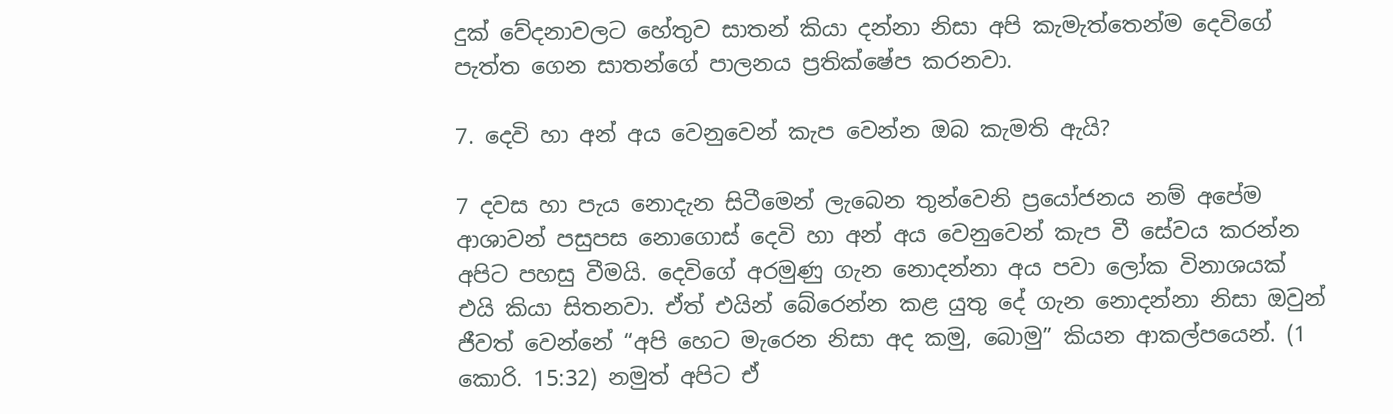දුක් වේදනාවලට හේතුව සාතන් කියා දන්නා නිසා අපි කැමැත්තෙන්ම දෙවිගේ පැත්ත ගෙන සාතන්ගේ පාලනය ප්‍රතික්ෂේප කරනවා.

7. දෙවි හා අන් අය වෙනුවෙන් කැප වෙන්න ඔබ කැමති ඇයි?

7 දවස හා පැය නොදැන සිටීමෙන් ලැබෙන තුන්වෙනි ප්‍රයෝජනය නම් අපේම ආශාවන් පසුපස නොගොස් දෙවි හා අන් අය වෙනුවෙන් කැප වී සේවය කරන්න අපිට පහසු වීමයි. දෙවිගේ අරමුණු ගැන නොදන්නා අය පවා ලෝක විනාශයක් එයි කියා සිතනවා. ඒත් එයින් බේරෙන්න කළ යුතු දේ ගැන නොදන්නා නිසා ඔවුන් ජීවත් වෙන්නේ “අපි හෙට මැරෙන නිසා අද කමු, බොමු” කියන ආකල්පයෙන්. (1 කොරි. 15:32) නමුත් අපිට ඒ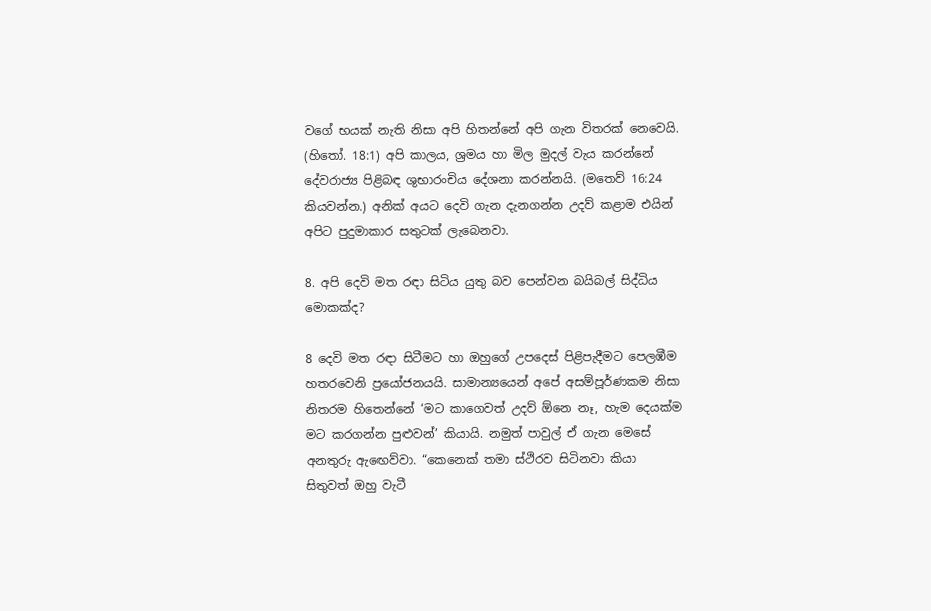වගේ භයක් නැති නිසා අපි හිතන්නේ අපි ගැන විතරක් නෙවෙයි. (හිතෝ. 18:1) අපි කාලය, ශ්‍රමය හා මිල මුදල් වැය කරන්නේ දේවරාජ්‍ය පිළිබඳ ශුභාරංචිය දේශනා කරන්නයි. (මතෙව් 16:24 කියවන්න.) අනික් අයට දෙවි ගැන දැනගන්න උදව් කළාම එයින් අපිට පුදුමාකාර සතුටක් ලැබෙනවා.

8. අපි දෙවි මත රඳා සිටිය යුතු බව පෙන්වන බයිබල් සිද්ධිය මොකක්ද?

8 දෙවි මත රඳා සිටීමට හා ඔහුගේ උපදෙස් පිළිපැදීමට පෙලඹීම හතරවෙනි ප්‍රයෝජනයයි. සාමාන්‍යයෙන් අපේ අසම්පූර්ණකම නිසා නිතරම හිතෙන්නේ ‘මට කාගෙවත් උදව් ඕනෙ නෑ, හැම දෙයක්ම මට කරගන්න පුළුවන්’ කියායි. නමුත් පාවුල් ඒ ගැන මෙසේ අනතුරු ඇඟෙව්වා. “කෙනෙක් තමා ස්ථිරව සිටිනවා කියා සිතුවත් ඔහු වැටී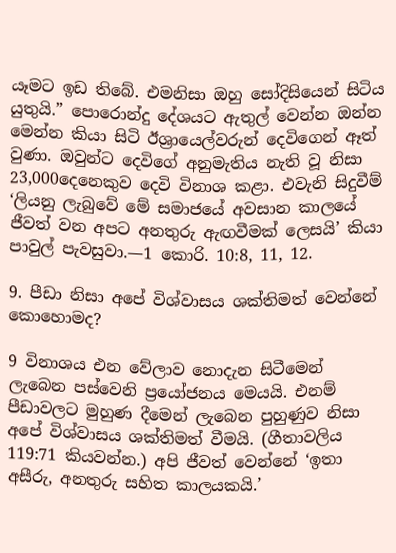යෑමට ඉඩ තිබේ. එමනිසා ඔහු සෝදිසියෙන් සිටිය යුතුයි.” පොරොන්දු දේශයට ඇතුල් වෙන්න ඔන්න මෙන්න කියා සිටි ඊශ්‍රායෙල්වරුන් දෙවිගෙන් ඈත් වුණා. ඔවුන්ට දෙවිගේ අනුමැතිය නැති වූ නිසා 23,000දෙනෙකුව දෙවි විනාශ කළා. එවැනි සිදුවීම් ‘ලියනු ලැබුවේ මේ සමාජයේ අවසාන කාලයේ ජීවත් වන අපට අනතුරු ඇඟවීමක් ලෙසයි’ කියා පාවුල් පැවසුවා.—1 කොරි. 10:8, 11, 12.

9. පීඩා නිසා අපේ විශ්වාසය ශක්තිමත් වෙන්නේ කොහොමද?

9 විනාශය එන වේලාව නොදැන සිටීමෙන් ලැබෙන පස්වෙනි ප්‍රයෝජනය මෙයයි. එනම් පීඩාවලට මුහුණ දීමෙන් ලැබෙන පුහුණුව නිසා අපේ විශ්වාසය ශක්තිමත් වීමයි. (ගීතාවලිය 119:71 කියවන්න.) අපි ජීවත් වෙන්නේ ‘ඉතා අසීරු, අනතුරු සහිත කාලයකයි.’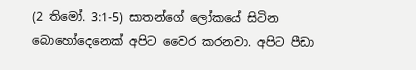(2 තිමෝ. 3:1-5) සාතන්ගේ ලෝකයේ සිටින බොහෝදෙනෙක් අපිට වෛර කරනවා. අපිට පීඩා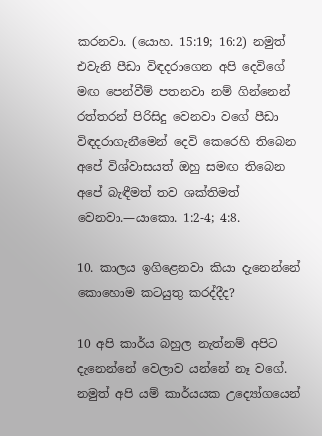කරනවා. (යොහ. 15:19; 16:2) නමුත් එවැනි පීඩා විඳදරාගෙන අපි දෙවිගේ මඟ පෙන්වීම් පතනවා නම් ගින්නෙන් රත්තරන් පිරිසිදු වෙනවා වගේ පීඩා විඳදරාගැනීමෙන් දෙවි කෙරෙහි තිබෙන අපේ විශ්වාසයත් ඔහු සමඟ තිබෙන අපේ බැඳීමත් තව ශක්තිමත් වෙනවා.—යාකො. 1:2-4; 4:8.

10. කාලය ඉගිළෙනවා කියා දැනෙන්නේ කොහොම කටයුතු කරද්දීද?

10 අපි කාර්ය බහුල නැත්නම් අපිට දැනෙන්නේ වෙලාව යන්නේ නෑ වගේ. නමුත් අපි යම් කාර්යයක උද්‍යෝගයෙන්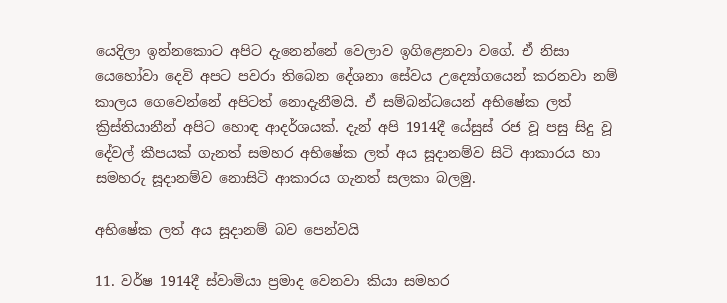යෙදිලා ඉන්නකොට අපිට දැනෙන්නේ වෙලාව ඉගිළෙනවා වගේ. ඒ නිසා යෙහෝවා දෙවි අපට පවරා තිබෙන දේශනා සේවය උද්‍යෝගයෙන් කරනවා නම් කාලය ගෙවෙන්නේ අපිටත් නොදැනීමයි. ඒ සම්බන්ධයෙන් අභිෂේක ලත් ක්‍රිස්තියානීන් අපිට හොඳ ආදර්ශයක්. දැන් අපි 1914දී යේසුස් රජ වූ පසු සිදු වූ දේවල් කීපයක් ගැනත් සමහර අභිෂේක ලත් අය සූදානම්ව සිටි ආකාරය හා සමහරු සූදානම්ව නොසිටි ආකාරය ගැනත් සලකා බලමු.

අභිෂේක ලත් අය සූදානම් බව පෙන්වයි

11. වර්ෂ 1914දී ස්වාමියා ප්‍රමාද වෙනවා කියා සමහර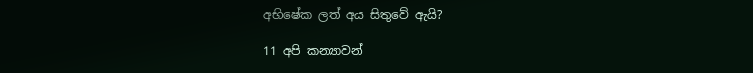අභිෂේක ලත් අය සිතුවේ ඇයි?

11 අපි කන්‍යාවන්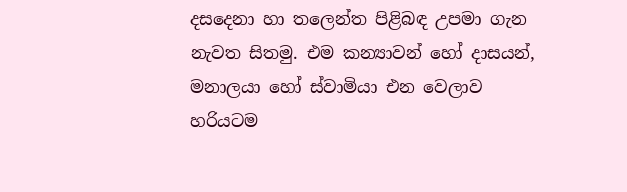දසදෙනා හා තලෙන්ත පිළිබඳ උපමා ගැන නැවත සිතමු. එම කන්‍යාවන් හෝ දාසයන්, මනාලයා හෝ ස්වාමියා එන වෙලාව හරියටම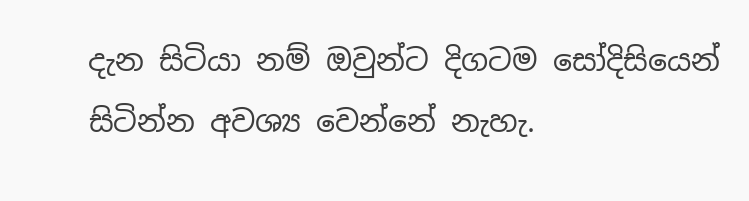දැන සිටියා නම් ඔවුන්ට දිගටම සෝදිසියෙන් සිටින්න අවශ්‍ය වෙන්නේ නැහැ.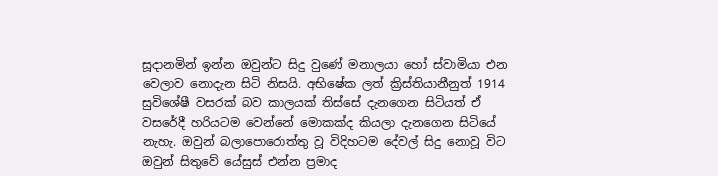සූදානමින් ඉන්න ඔවුන්ට සිදු වුණේ මනාලයා හෝ ස්වාමියා එන වෙලාව නොදැන සිටි නිසයි. අභිෂේක ලත් ක්‍රිස්තියානීනුත් 1914 සුවිශේෂී වසරක් බව කාලයක් තිස්සේ දැනගෙන සිටියත් ඒ වසරේදී හරියටම වෙන්නේ මොකක්ද කියලා දැනගෙන සිටියේ නැහැ. ඔවුන් බලාපොරොත්තු වූ විදිහටම දේවල් සිදු නොවූ විට ඔවුන් සිතුවේ යේසුස් එන්න ප්‍රමාද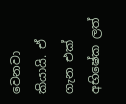වෙනවා කියායි. ඒ ගැන එක් අභිෂේක ලත්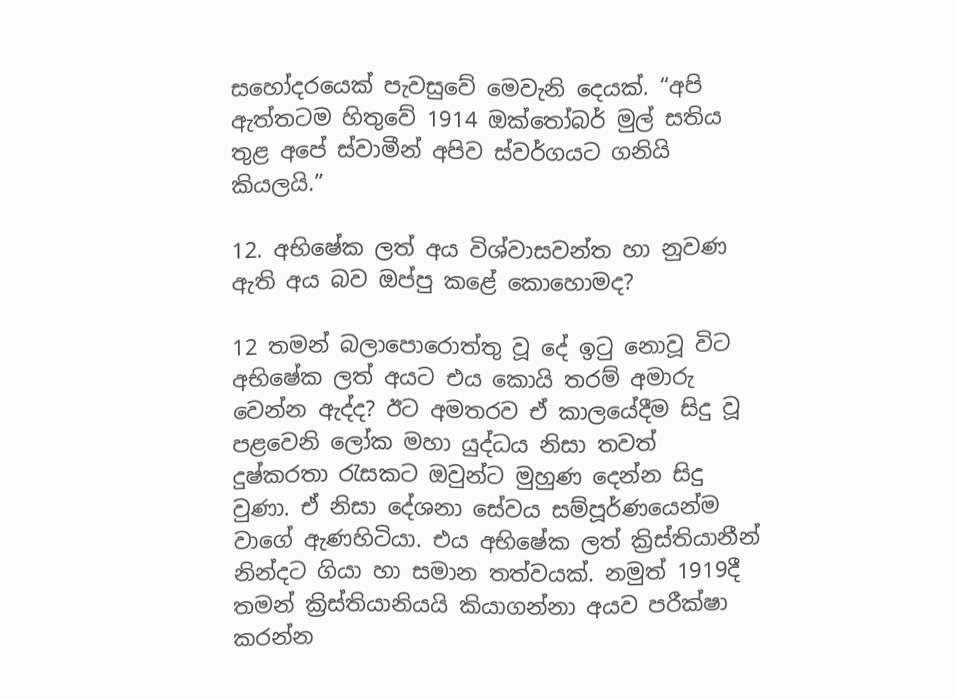සහෝදරයෙක් පැවසුවේ මෙවැනි දෙයක්. “අපි ඇත්තටම හිතුවේ 1914 ඔක්තෝබර් මුල් සතිය තුළ අපේ ස්වාමීන් අපිව ස්වර්ගයට ගනියි කියලයි.”

12. අභිෂේක ලත් අය විශ්වාසවන්ත හා නුවණ ඇති අය බව ඔප්පු කළේ කොහොමද?

12 තමන් බලාපොරොත්තු වූ දේ ඉටු නොවූ විට අභිෂේක ලත් අයට එය කොයි තරම් අමාරු වෙන්න ඇද්ද? ඊට අමතරව ඒ කාලයේදීම සිදු වූ පළවෙනි ලෝක මහා යුද්ධය නිසා තවත් දුෂ්කරතා රැසකට ඔවුන්ට මුහුණ දෙන්න සිදු වුණා. ඒ නිසා දේශනා සේවය සම්පූර්ණයෙන්ම වාගේ ඇණහිටියා. එය අභිෂේක ලත් ක්‍රිස්තියානීන් නින්දට ගියා හා සමාන තත්වයක්. නමුත් 1919දී තමන් ක්‍රිස්තියානියයි කියාගන්නා අයව පරීක්ෂා කරන්න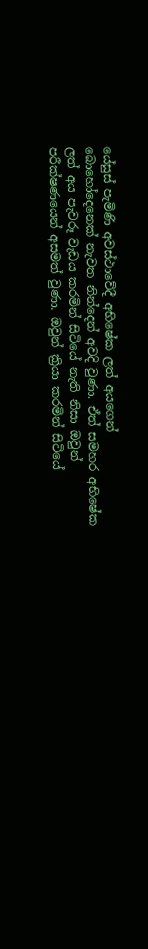යේසුස් පැමිණි අවස්ථාවේදී අභිෂේක ලත් අයගෙන් බොහෝදෙනෙක් නැවත නින්දෙන් අවදි වුණා. ඒත් සමහර අභිෂේක ලත් අය පැවරූ වැඩය කරමින් සිටියේ නැති නිසා ඔවුන් පරීක්ෂණයෙන් අසමත් වුණා. ඔවුන් ක්‍රියා කරමින් සිටියේ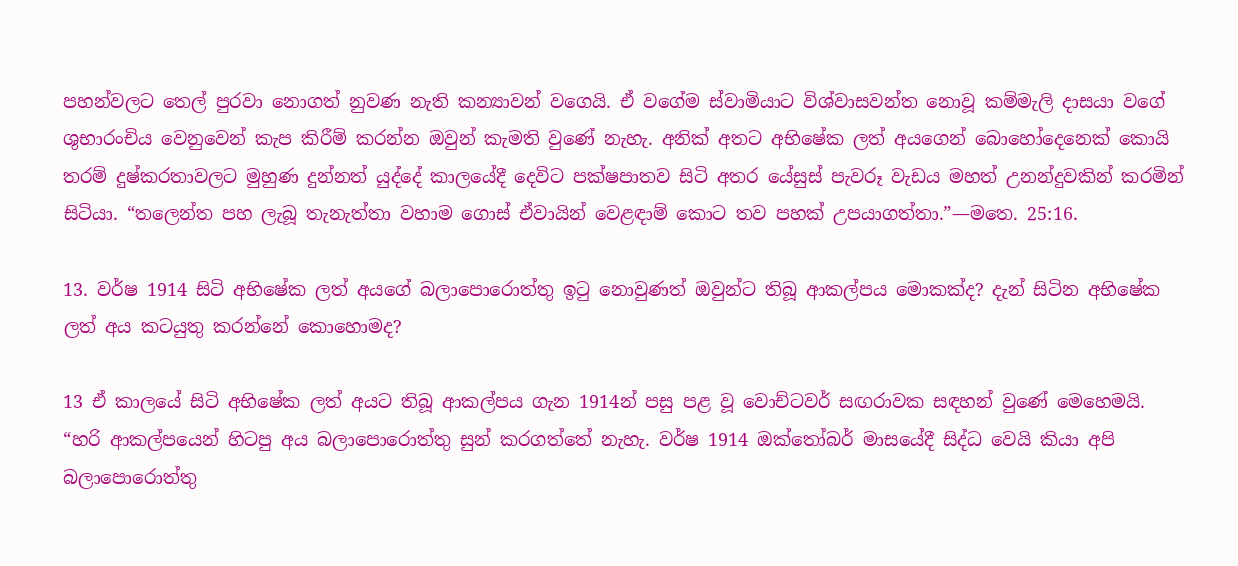පහන්වලට තෙල් පුරවා නොගත් නුවණ නැති කන්‍යාවන් වගෙයි. ඒ වගේම ස්වාමියාට විශ්වාසවන්ත නොවූ කම්මැලි දාසයා වගේ ශුභාරංචිය වෙනුවෙන් කැප කිරීම් කරන්න ඔවුන් කැමති වුණේ නැහැ. අනික් අතට අභිෂේක ලත් අයගෙන් බොහෝදෙනෙක් කොයි තරම් දුෂ්කරතාවලට මුහුණ දුන්නත් යුද්දේ කාලයේදී දෙවිට පක්ෂපාතව සිටි අතර යේසුස් පැවරූ වැඩය මහත් උනන්දුවකින් කරමින් සිටියා. “තලෙන්ත පහ ලැබූ තැනැත්තා වහාම ගොස් ඒවායින් වෙළඳාම් කොට තව පහක් උපයාගත්තා.”—මතෙ. 25:16.

13. වර්ෂ 1914 සිටි අභිෂේක ලත් අයගේ බලාපොරොත්තු ඉටු නොවුණත් ඔවුන්ට තිබූ ආකල්පය මොකක්ද? දැන් සිටින අභිෂේක ලත් අය කටයුතු කරන්නේ කොහොමද?

13 ඒ කාලයේ සිටි අභිෂේක ලත් අයට තිබූ ආකල්පය ගැන 1914න් පසු පළ වූ වොච්ටවර් සඟරාවක සඳහන් වුණේ මෙහෙමයි. “හරි ආකල්පයෙන් හිටපු අය බලාපොරොත්තු සුන් කරගත්තේ නැහැ. වර්ෂ 1914 ඔක්තෝබර් මාසයේදී සිද්ධ වෙයි කියා අපි බලාපොරොත්තු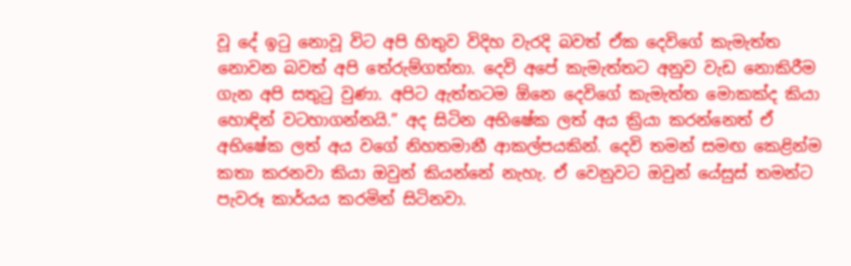වූ දේ ඉටු නොවූ විට අපි හිතුව විදිහ වැරදි බවත් ඒක දෙවිගේ කැමැත්ත නොවන බවත් අපි තේරුම්ගත්තා. දෙවි අපේ කැමැත්තට අනුව වැඩ නොකිරීම ගැන අපි සතුටු වුණා. අපිට ඇත්තටම ඕනෙ දෙවිගේ කැමැත්ත මොකක්ද කියා හොඳින් වටහාගන්නයි.” අද සිටින අභිෂේක ලත් අය ක්‍රියා කරන්නෙත් ඒ අභිෂේක ලත් අය වගේ නිහතමානී ආකල්පයකින්. දෙවි තමන් සමඟ කෙළින්ම කතා කරනවා කියා ඔවුන් කියන්නේ නැහැ. ඒ වෙනුවට ඔවුන් යේසුස් තමන්ට පැවරූ කාර්යය කරමින් සිටිනවා.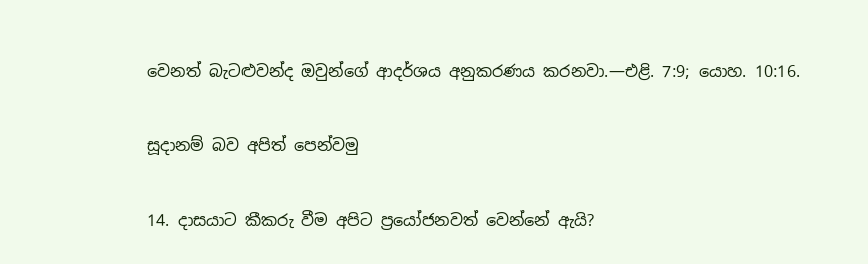වෙනත් බැටළුවන්ද ඔවුන්ගේ ආදර්ශය අනුකරණය කරනවා.—එළි. 7:9; යොහ. 10:16.

සූදානම් බව අපිත් පෙන්වමු

14. දාසයාට කීකරු වීම අපිට ප්‍රයෝජනවත් වෙන්නේ ඇයි?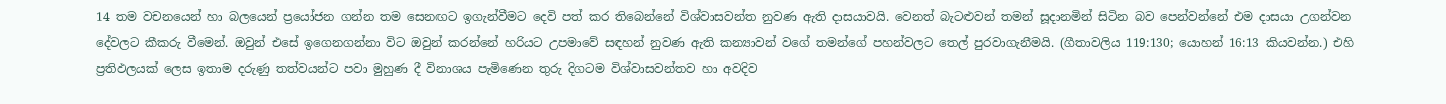14 තම වචනයෙන් හා බලයෙන් ප්‍රයෝජන ගන්න තම සෙනඟට ඉගැන්වීමට දෙවි පත් කර තිබෙන්නේ විශ්වාසවන්ත නුවණ ඇති දාසයාවයි. වෙනත් බැටළුවන් තමන් සූදානමින් සිටින බව පෙන්වන්නේ එම දාසයා උගන්වන දේවලට කීකරු වීමෙන්. ඔවුන් එසේ ඉගෙනගන්නා විට ඔවුන් කරන්නේ හරියට උපමාවේ සඳහන් නුවණ ඇති කන්‍යාවන් වගේ තමන්ගේ පහන්වලට තෙල් පුරවාගැනීමයි. (ගීතාවලිය 119:130; යොහන් 16:13 කියවන්න.) එහි ප්‍රතිඵලයක් ලෙස ඉතාම දරුණු තත්වයන්ට පවා මුහුණ දී විනාශය පැමිණෙන තුරු දිගටම විශ්වාසවන්තව හා අවදිව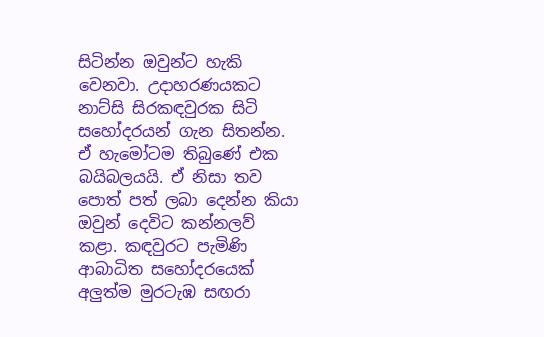සිටින්න ඔවුන්ට හැකි වෙනවා. උදාහරණයකට නාට්සි සිරකඳවුරක සිටි සහෝදරයන් ගැන සිතන්න. ඒ හැමෝටම තිබුණේ එක බයිබලයයි. ඒ නිසා තව පොත් පත් ලබා දෙන්න කියා ඔවුන් දෙවිට කන්නලව් කළා. කඳවුරට පැමිණි ආබාධිත සහෝදරයෙක් අලුත්ම මුරටැඹ සඟරා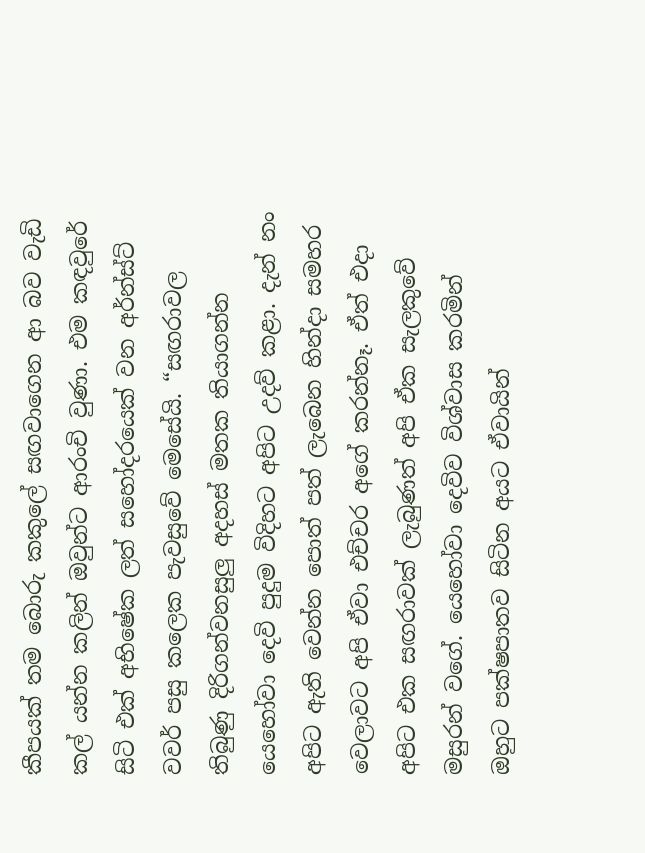කීපයක් තම බොරු කකුලේ සඟවාගෙන ආ බව වැඩි කල් යන්න කලින් ඔවුන්ට ආරංචි වුණා. එම කඳවුරේ සිටි එක් අභිෂේක ලත් සහෝදරයෙක් වන අර්න්ස්ට් වවර් පසු කලෙක පැවසුවේ මෙසේයි. “සඟරාවල තිබුණු දිරිගන්වනසුලු අදහස් මතක තියාගන්න යෙහෝවා දෙවි පුදුම විදිහට අපිට උදව් කළා. දැන් නං අපිට ඇති වෙන්න පොත් පත් ලැබෙන හින්දා සමහර වෙලාවට අපි ඒවා එච්චර අගේ කරන්නෑ. ඒත් එදා අපිට එක සඟරාවක් ලැබුණත් අපි ඒක සැලකුවේ මසුරන් වගේ. යෙහෝවා දෙවිව විශ්වාස කරමින් ඔහුට පක්ෂපාතව සිටින අයට ඒවායින්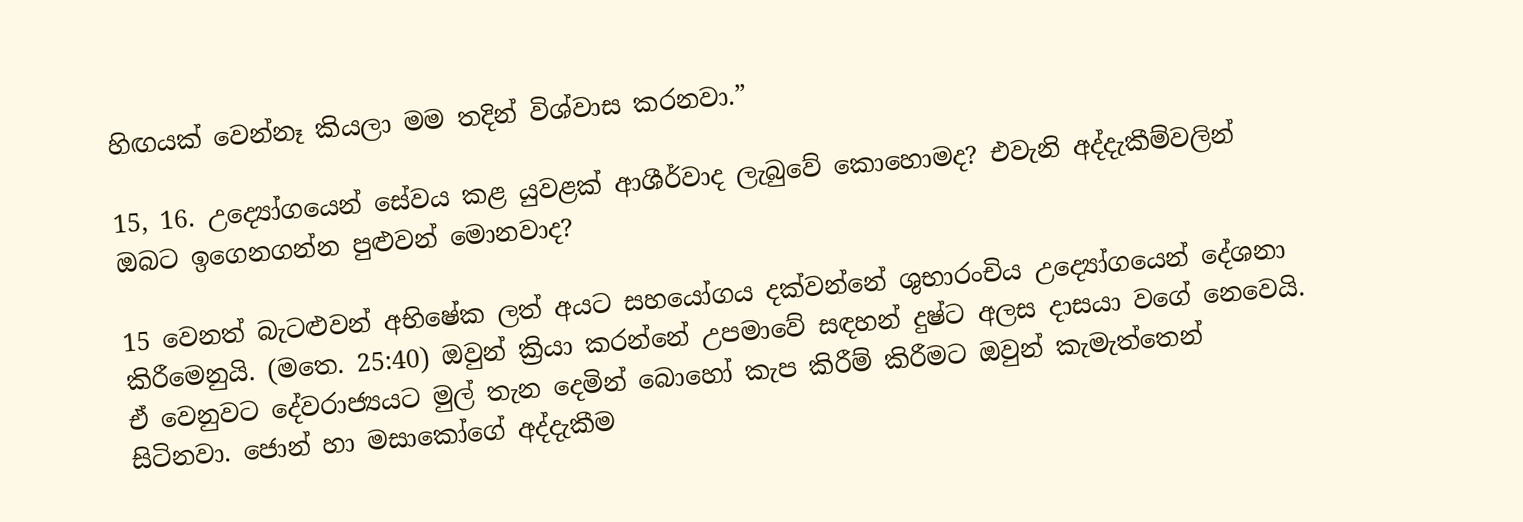හිඟයක් වෙන්නෑ කියලා මම තදින් විශ්වාස කරනවා.”

15, 16. උද්‍යෝගයෙන් සේවය කළ යුවළක් ආශීර්වාද ලැබුවේ කොහොමද? එවැනි අද්දැකීම්වලින් ඔබට ඉගෙනගන්න පුළුවන් මොනවාද?

15 වෙනත් බැටළුවන් අභිෂේක ලත් අයට සහයෝගය දක්වන්නේ ශුභාරංචිය උද්‍යෝගයෙන් දේශනා කිරීමෙනුයි. (මතෙ. 25:40) ඔවුන් ක්‍රියා කරන්නේ උපමාවේ සඳහන් දුෂ්ට අලස දාසයා වගේ නෙවෙයි. ඒ වෙනුවට දේවරාජ්‍යයට මුල් තැන දෙමින් බොහෝ කැප කිරීම් කිරීමට ඔවුන් කැමැත්තෙන් සිටිනවා. ජොන් හා මසාකෝගේ අද්දැකීම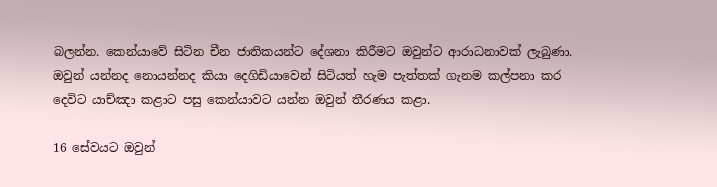බලන්න. කෙන්යාවේ සිටින චීන ජාතිකයන්ට දේශනා කිරීමට ඔවුන්ට ආරාධනාවක් ලැබුණා. ඔවුන් යන්නද නොයන්නද කියා දෙගිඩියාවෙන් සිටියත් හැම පැත්තක් ගැනම කල්පනා කර දෙවිට යාච්ඤා කළාට පසු කෙන්යාවට යන්න ඔවුන් තීරණය කළා.

16 සේවයට ඔවුන්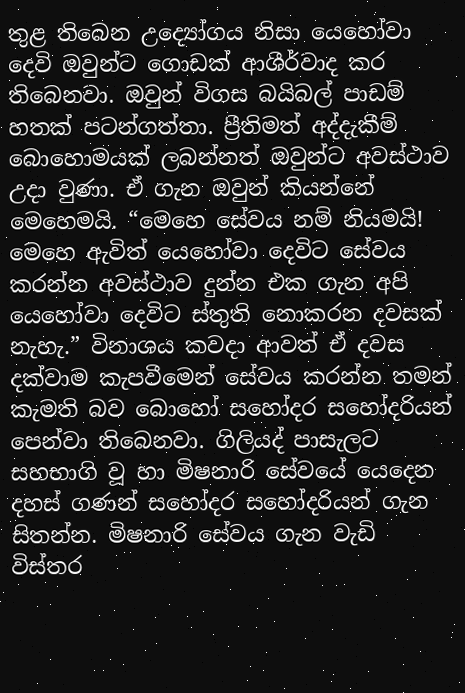තුළ තිබෙන උද්‍යෝගය නිසා යෙහෝවා දෙවි ඔවුන්ට ගොඩක් ආශීර්වාද කර තිබෙනවා. ඔවුන් විගස බයිබල් පාඩම් හතක් පටන්ගත්තා. ප්‍රීතිමත් අද්දැකීම් බොහොමයක් ලබන්නත් ඔවුන්ට අවස්ථාව උදා වුණා. ඒ ගැන ඔවුන් කියන්නේ මෙහෙමයි. “මෙහෙ සේවය නම් නියමයි! මෙහෙ ඇවිත් යෙහෝවා දෙවිට සේවය කරන්න අවස්ථාව දුන්න එක ගැන අපි යෙහෝවා දෙවිට ස්තුති නොකරන දවසක් නැහැ.” විනාශය කවදා ආවත් ඒ දවස දක්වාම කැපවීමෙන් සේවය කරන්න තමන් කැමති බව බොහෝ සහෝදර සහෝදරියන් පෙන්වා තිබෙනවා. ගිලියද් පාසැලට සහභාගි වූ හා මිෂනාරි සේවයේ යෙදෙන දහස් ගණන් සහෝදර සහෝදරියන් ගැන සිතන්න. මිෂනාරි සේවය ගැන වැඩි විස්තර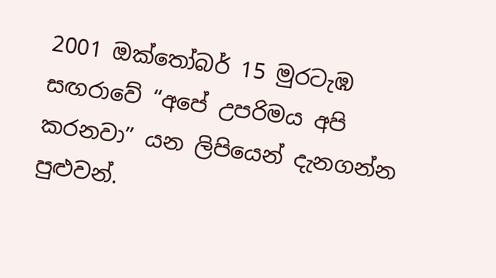2001 ඔක්තෝබර් 15 මුරටැඹ සඟරාවේ “අපේ උපරිමය අපි කරනවා” යන ලිපියෙන් දැනගන්න පුළුවන්.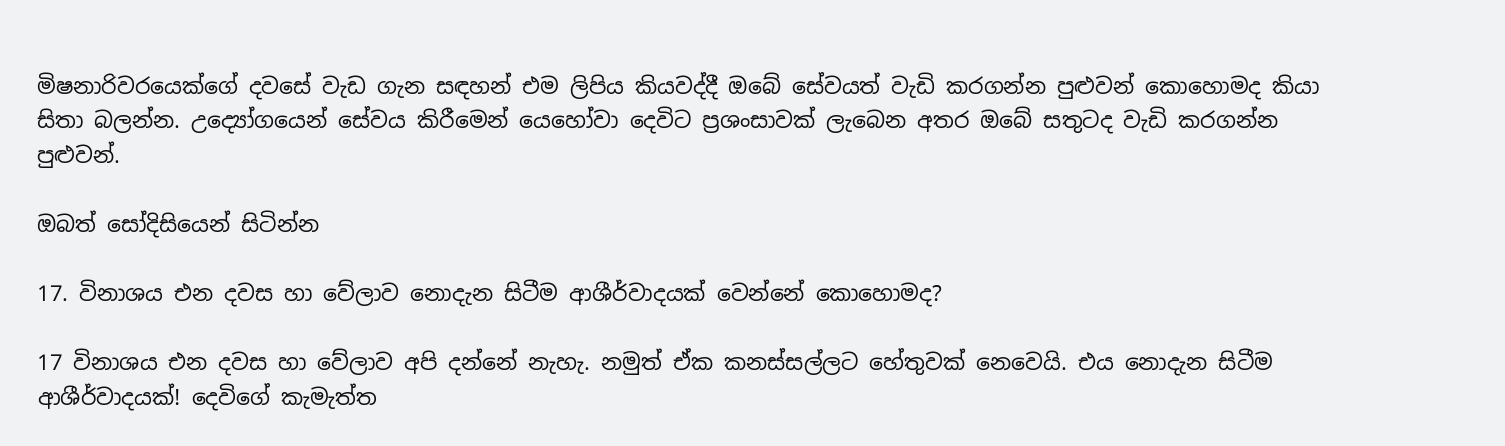මිෂනාරිවරයෙක්ගේ දවසේ වැඩ ගැන සඳහන් එම ලිපිය කියවද්දී ඔබේ සේවයත් වැඩි කරගන්න පුළුවන් කොහොමද කියා සිතා බලන්න. උද්‍යෝගයෙන් සේවය කිරීමෙන් යෙහෝවා දෙවිට ප්‍රශංසාවක් ලැබෙන අතර ඔබේ සතුටද වැඩි කරගන්න පුළුවන්.

ඔබත් සෝදිසියෙන් සිටින්න

17. විනාශය එන දවස හා වේලාව නොදැන සිටීම ආශීර්වාදයක් වෙන්නේ කොහොමද?

17 විනාශය එන දවස හා වේලාව අපි දන්නේ නැහැ. නමුත් ඒක කනස්සල්ලට හේතුවක් නෙවෙයි. එය නොදැන සිටීම ආශීර්වාදයක්! දෙවිගේ කැමැත්ත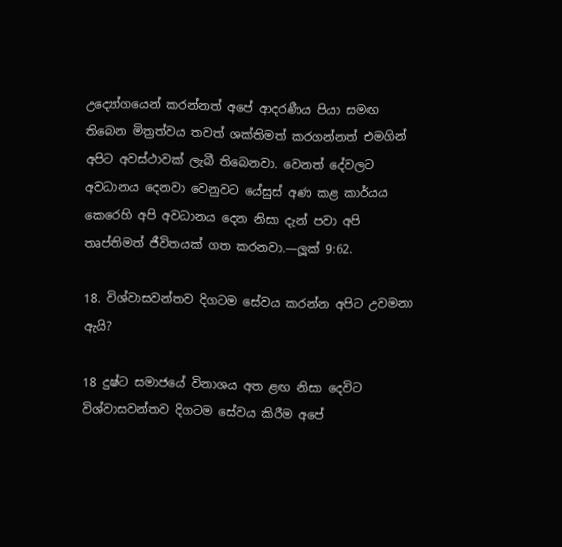උද්‍යෝගයෙන් කරන්නත් අපේ ආදරණීය පියා සමඟ තිබෙන මිත්‍රත්වය තවත් ශක්තිමත් කරගන්නත් එමගින් අපිට අවස්ථාවක් ලැබී තිබෙනවා. වෙනත් දේවලට අවධානය දෙනවා වෙනුවට යේසුස් අණ කළ කාර්යය කෙරෙහි අපි අවධානය දෙන නිසා දැන් පවා අපි තෘප්තිමත් ජීවිතයක් ගත කරනවා.—ලූක් 9:62.

18. විශ්වාසවන්තව දිගටම සේවය කරන්න අපිට උවමනා ඇයි?

18 දුෂ්ට සමාජයේ විනාශය අත ළඟ නිසා දෙවිට විශ්වාසවන්තව දිගටම සේවය කිරීම අපේ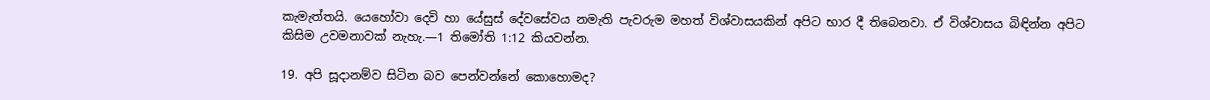කැමැත්තයි. යෙහෝවා දෙවි හා යේසුස් දේවසේවය නමැති පැවරුම මහත් විශ්වාසයකින් අපිට භාර දී තිබෙනවා. ඒ විශ්වාසය බිඳින්න අපිට කිසිම උවමනාවක් නැහැ.—1 තිමෝති 1:12 කියවන්න.

19. අපි සූදානම්ව සිටින බව පෙන්වන්නේ කොහොමද?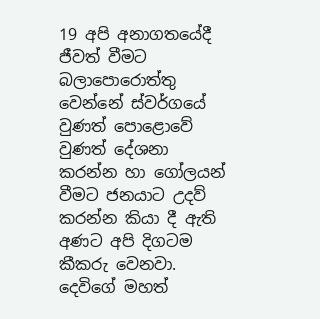19 අපි අනාගතයේදී ජීවත් වීමට බලාපොරොත්තු වෙන්නේ ස්වර්ගයේ වුණත් පොළොවේ වුණත් දේශනා කරන්න හා ගෝලයන් වීමට ජනයාට උදව් කරන්න කියා දී ඇති අණට අපි දිගටම කීකරු වෙනවා. දෙවිගේ මහත්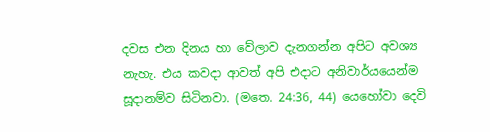දවස එන දිනය හා වේලාව දැනගන්න අපිට අවශ්‍ය නැහැ. එය කවදා ආවත් අපි එදාට අනිවාර්යයෙන්ම සූදානම්ව සිටිනවා. (මතෙ. 24:36, 44) යෙහෝවා දෙවි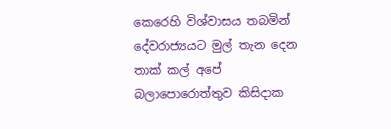කෙරෙහි විශ්වාසය තබමින් දේවරාජ්‍යයට මුල් තැන දෙන තාක් කල් අපේ බලාපොරොත්තුව කිසිදාක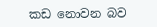කඩ නොවන බව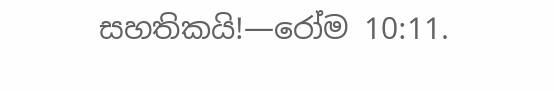සහතිකයි!—රෝම 10:11.